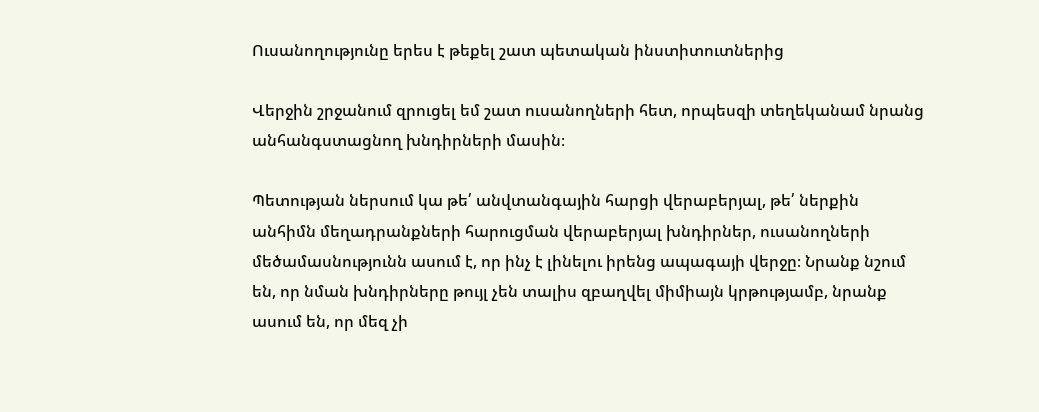Ուսանողությունը երես է թեքել շատ պետական ինստիտուտներից

Վերջին շրջանում զրուցել եմ շատ ուսանողների հետ, որպեսզի տեղեկանամ նրանց անհանգստացնող խնդիրների մասին։

Պետության ներսում կա թե՛ անվտանգային հարցի վերաբերյալ, թե՛ ներքին անհիմն մեղադրանքների հարուցման վերաբերյալ խնդիրներ, ուսանողների մեծամասնությունն ասում է, որ ինչ է լինելու իրենց ապագայի վերջը։ Նրանք նշում են, որ նման խնդիրները թույլ չեն տալիս զբաղվել միմիայն կրթությամբ, նրանք ասում են, որ մեզ չի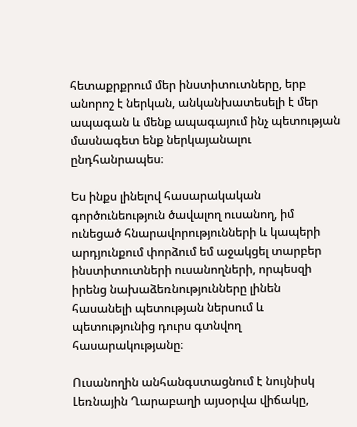հետաքրքրում մեր ինստիտուտները, երբ անորոշ է ներկան, անկանխատեսելի է մեր ապագան և մենք ապագայում ինչ պետության մասնագետ ենք ներկայանալու ընդհանրապես։

Ես ինքս լինելով հասարակական գործունեություն ծավալող ուսանող, իմ ունեցած հնարավորությունների և կապերի արդյունքում փորձում եմ աջակցել տարբեր ինստիտուտների ուսանողների, որպեսզի իրենց նախաձեռնությունները լինեն հասանելի պետության ներսում և պետությունից դուրս գտնվող հասարակությանը։

Ուսանողին անհանգստացնում է նույնիսկ Լեռնային Ղարաբաղի այսօրվա վիճակը,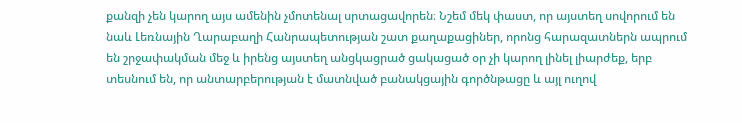քանզի չեն կարող այս ամենին չմոտենալ սրտացավորեն։ Նշեմ մեկ փաստ, որ այստեղ սովորում են նաև Լեռնային Ղարաբաղի Հանրապետության շատ քաղաքացիներ, որոնց հարազատներն ապրում են շրջափակման մեջ և իրենց այստեղ անցկացրած ցակացած օր չի կարող լինել լիարժեք, երբ տեսնում են, որ անտարբերության է մատնված բանակցային գործնթացը և այլ ուղով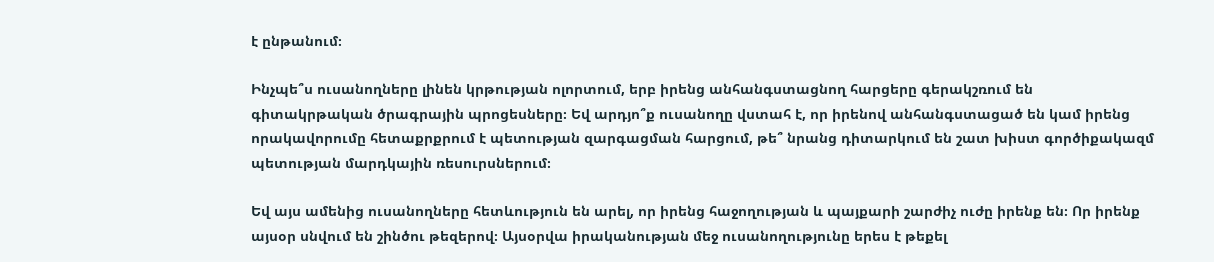է ընթանում։

Ինչպե՞ս ուսանողները լինեն կրթության ոլորտում, երբ իրենց անհանգստացնող հարցերը գերակշռում են գիտակրթական ծրագրային պրոցեսները։ Եվ արդյո՞ք ուսանողը վստահ է, որ իրենով անհանգստացած են կամ իրենց որակավորումը հետաքրքրում է պետության զարգացման հարցում, թե՞ նրանց դիտարկում են շատ խիստ գործիքակազմ պետության մարդկային ռեսուրսներում։

Եվ այս ամենից ուսանողները հետևություն են արել, որ իրենց հաջողության և պայքարի շարժիչ ուժը իրենք են։ Որ իրենք այսօր սնվում են շինծու թեզերով։ Այսօրվա իրականության մեջ ուսանողությունը երես է թեքել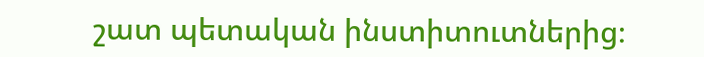շատ պետական ինստիտուտներից։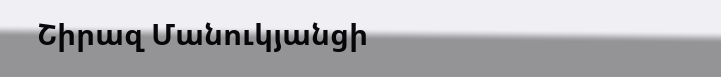Շիրազ Մանուկյանցի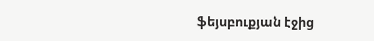ֆեյսբուքյան էջից